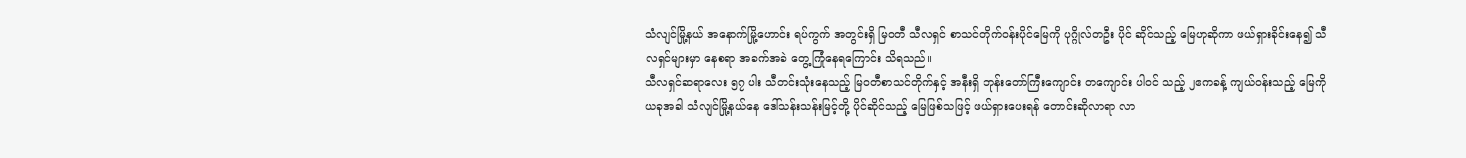သံလျင်မြို့နယ် အနောက်မြို့ဟောင်း ရပ်ကွက် အတွင်းရှိ မြဝတီ သီလရှင် စာသင်တိုက်ဝန်းပိုင်မြေကို ပုဂ္ဂိုလ်တဦး ပိုင် ဆိုင်သည့် မြေဟုဆိုကာ ဖယ်ရှားခိုင်းနေ၍ သီလရှင်များမှာ နေစရာ အခက်အခဲ တွေ့ကြုံနေရကြောင်း သိရသည်။
သီလရှင်ဆရာလေး ၅၇ ပါး သီတင်းသုံးနေသည့် မြဝတီစာသင်တိုက်နှင့် အနီးရှိ ဘုန်းတော်ကြီးကျောင်း တကျောင်း ပါဝင် သည့် ၂ဧကခန့် ကျယ်ဝန်းသည့် မြေကို ယခုအခါ သံလျင်မြို့နယ်နေ ဒေါ်သန်းသန်းမြင့်တို့ ပိုင်ဆိုင်သည့် မြေဖြစ်သဖြင့် ဖယ်ရှားပေးရန် တောင်းဆိုလာရာ လာ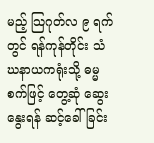မည့် သြဂုတ်လ ၉ ရက်တွင် ရန်ကုန်တိုင်း သံဃနာယကရုံးသို့ ဓမ္မစက်ဖြင့် တွေ့ဆုံ ဆွေးနွေးရန် ဆင့်ခေါ်ခြင်း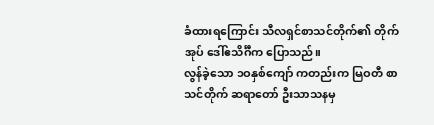ခံထားရကြောင်း သီလရှင်စာသင်တိုက်၏ တိုက်အုပ် ဒေါ်ဧသိင်္ဂီက ပြောသည်။
လွန်ခဲ့သော ၁ဝနှစ်ကျော် ကတည်းက မြဝတီ စာသင်တိုက် ဆရာတော် ဦးသာသနမှ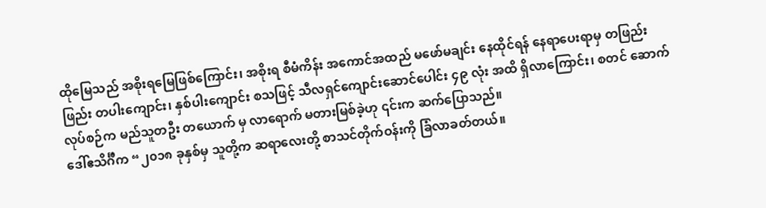ထိုမြေသည် အစိုးရမြေဖြစ်ကြောင်း၊ အစိုးရ စီမံကိန်း အကောင်အထည် မဖော်မချင်း နေထိုင်ရန် နေရာပေးရာမှ တဖြည်းဖြည်း တပါးကျောင်း၊ နှစ်ပါးကျောင်း စသဖြင့် သီလရှင်ကျောင်းဆောင်ပေါင်း ၄၉ လုံး အထိ ရှိလာကြောင်း၊ စတင် ဆောက်လုပ်စဉ်က မည်သူတဦး တယောက် မှ လာရောက် မတားမြစ်ခဲ့ဟု ၎င်းက ဆက်ပြောသည်။
ဒေါ်ဧသိင်္ဂီက “၂၀၁၈ ခုနှစ်မှ သူတို့က ဆရာလေးတို့ စာသင်တိုက်ဝန်းကို ခြံလာခတ်တယ်။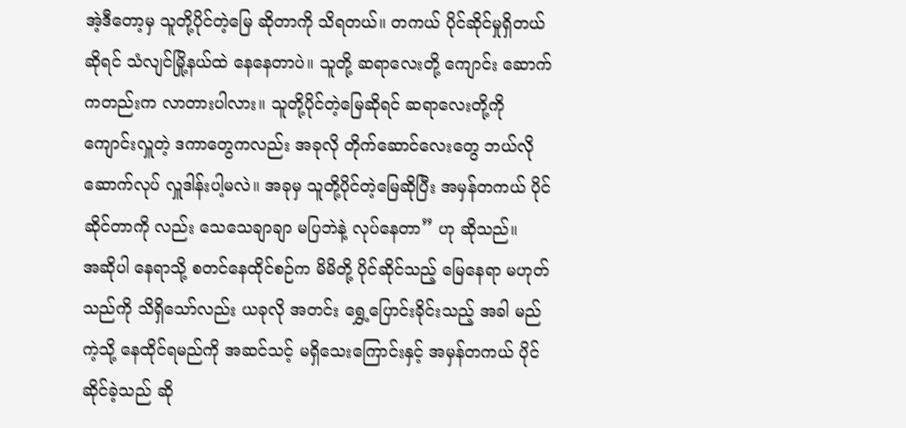အဲ့ဒီတော့မှ သူတို့ပိုင်တဲ့မြေ ဆိုတာကို သိရတယ်။ တကယ် ပိုင်ဆိုင်မှုရှိတယ် ဆိုရင် သံလျင်မြို့နယ်ထဲ နေနေတာပဲ။ သူတို့ ဆရာလေးတို့ ကျောင်း ဆောက်ကတည်းက လာတားပါလား။ သူတို့ပိုင်တဲ့မြေဆိုရင် ဆရာလေးတို့ကို ကျောင်းလှူတဲ့ ဒကာတွေကလည်း အခုလို တိုက်ဆောင်လေးတွေ ဘယ်လို ဆောက်လုပ် လှူဒါန်းပါ့မလဲ။ အခုမှ သူတို့ပိုင်တဲ့မြေဆိုပြီး အမှန်တကယ် ပိုင်ဆိုင်တာကို လည်း သေသေချာချာ မပြဘဲနဲ့ လုပ်နေတာ” ဟု ဆိုသည်။
အဆိုပါ နေရာသို့ စတင်နေထိုင်စဉ်က မိမိတို့ ပိုင်ဆိုင်သည့် မြေနေရာ မဟုတ်သည်ကို သိရှိသော်လည်း ယခုလို အတင်း ရွှေ့ပြောင်းခိုင်းသည့် အခါ မည်ကဲ့သို့ နေထိုင်ရမည်ကို အဆင်သင့် မရှိသေးကြောင်းနှင့် အမှန်တကယ် ပိုင်ဆိုင်ခဲ့သည် ဆို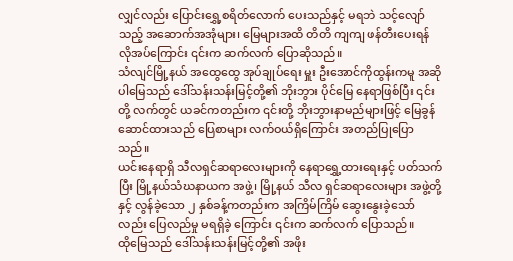လျှင်လည်း ပြောင်းရွှေ့စရိတ်လောက် ပေးသည်နှင့် မရဘဲ သင့်လျော်သည့် အဆောက်အအုံများ၊ မြေများအထိ တိတိ ကျကျ ဖန်တီးပေးရန် လိုအပ်ကြောင်း ၎င်းက ဆက်လက် ပြောဆိုသည်။
သံလျင်မြို့နယ် အထွေထွေ အုပ်ချုပ်ရေး မှူး ဦးအောင်ကိုထွန်းကမူ အဆိုပါမြေသည် ဒေါ်သန်းသန်းမြင့်တို့၏ ဘိုးဘွား ပိုင်မြေ နေရာဖြစ်ပြီး ၎င်းတို့ လက်တွင် ယခင်ကတည်းက ၎င်းတို့ ဘိုးဘွားနာမည်များဖြင့် မြေခွန်ဆောင်ထားသည် ပြေစာများ လက်ဝယ်ရှိကြောင်း အတည်ပြုပြောသည်။
ယင်းနေရာရှိ သီလရှင်ဆရာလေးများကို နေရာရွှေ့ထားရေးနှင့် ပတ်သက်ပြီး မြို့နယ်သံဃနာယက အဖွဲ့၊ မြို့နယ် သီလ ရှင်ဆရာလေးများ အဖွဲ့တို့နှင့် လွန်ခဲ့သော ၂ နှစ်ခန့်ကတည်းက အကြိမ်ကြိမ် ဆွေးနွေးခဲ့သော်လည်း ပြေလည်မှု မရရှိခဲ့ ကြောင်း ၎င်းက ဆက်လက် ပြောသည်။
ထိုမြေသည် ဒေါ်သန်းသန်းမြင့်တို့၏ အဖိုး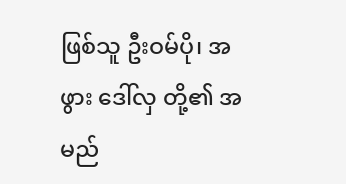ဖြစ်သူ ဦးဝမ်ပို၊ အဖွား ဒေါ်လှ တို့၏ အမည်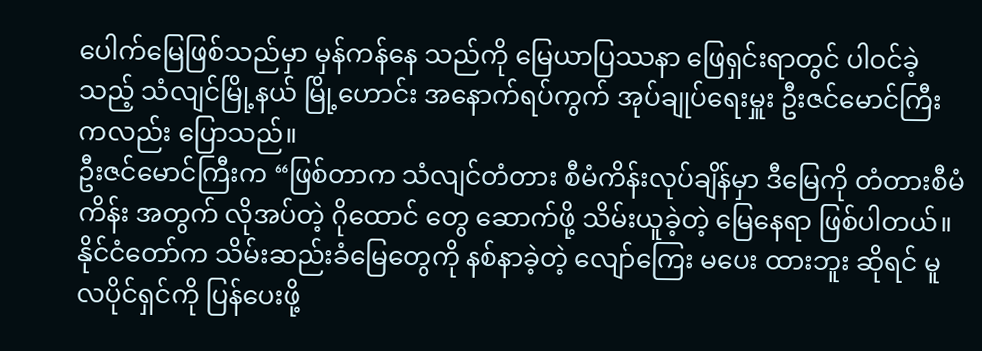ပေါက်မြေဖြစ်သည်မှာ မှန်ကန်နေ သည်ကို မြေယာပြဿနာ ဖြေရှင်းရာတွင် ပါဝင်ခဲ့သည့် သံလျင်မြို့နယ် မြို့ဟောင်း အနောက်ရပ်ကွက် အုပ်ချုပ်ရေးမှူး ဦးဇင်မောင်ကြီးကလည်း ပြောသည်။
ဦးဇင်မောင်ကြီးက “ဖြစ်တာက သံလျင်တံတား စီမံကိန်းလုပ်ချိန်မှာ ဒီမြေကို တံတားစီမံကိန်း အတွက် လိုအပ်တဲ့ ဂိုထောင် တွေ ဆောက်ဖို့ သိမ်းယူခဲ့တဲ့ မြေနေရာ ဖြစ်ပါတယ်။ နိုင်ငံတော်က သိမ်းဆည်းခံမြေတွေကို နစ်နာခဲ့တဲ့ လျော်ကြေး မပေး ထားဘူး ဆိုရင် မူလပိုင်ရှင်ကို ပြန်ပေးဖို့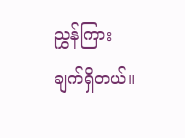ညွှန်ကြားချက်ရှိတယ်။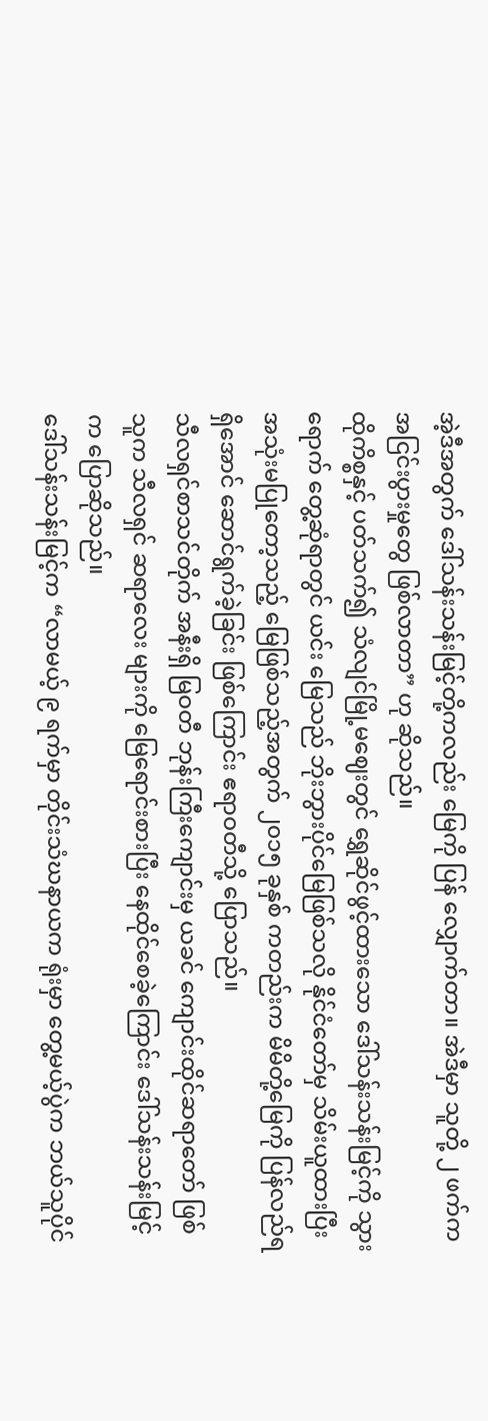အဲ့ဒီအတွက် ဒေါ်သန်းသန်းမြင့်တို့ကလည်း မြေကို ပြန် လျှောက်တာ။ အဲဒီမှာ သူတို့ ၂ ဖက်က အငြင်းပွားမှုတွေ ဖြစ်လာတာ” ဟု ဆိုသည်။
ထိုကိစ္စနှင့် ပတ်သက်၍ သံလျင်မြို့မဈေးတွင် ရွှေဆိုင်ဖွင့်ထားသော ဒေါ်သန်းသန်းမြင့်ကို သွားရောက် တွေ့ဆုံရာတွင် ယင်း မြေသည် ဘိုးဘွားပိုင်မြေဖြစ်သလို နိုင်ငံတော်မှ သိမ်းယူထားပြီး အသုံးမပြုတော့သည့် မြေဖြစ်သည့်အတွက် ၂၀၁၅ ခုနှစ် ကတည်းက မိမိတို့မြေကို ပြန်လည်ရရှိအောင် ဆောင်ရွက်ခဲ့ခြင်း ဖြစ်ကြောင်း ဧရာဝတီသို့ ပြောသည်။
သီလရှင်စာသင်တိုက် အနီးရှိ မြဝတီ ဘုန်းကြီးကျောင်းမှ ယခင် ကျောင်းထိုင်ဆရာတော် ဖြစ်သူက သီလရှင် ဆရာလေး များကို မြေရောင်းစားပြီး နေထိုင်စေခဲ့ကြောင်း ဒေါ်သန်းသန်းမြင့်က ပြောဆိုသည်။
ဒေါ်သန်းသန်းမြင့်က “လာမယ့် ၉ ရက်မှာ တိုင်းသံဃနာယက ရုံးမှာ တွေ့မယ့်ပွဲက ဘယ်သူပိုင်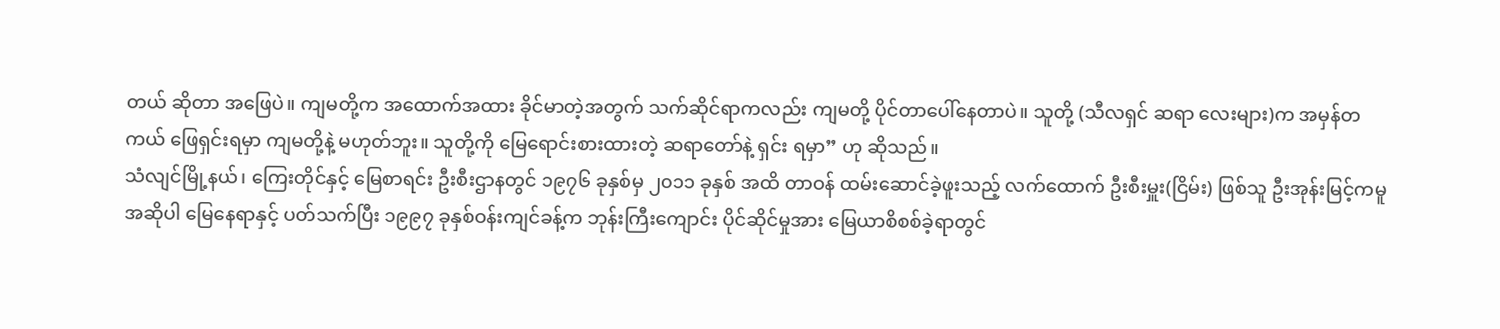တယ် ဆိုတာ အဖြေပဲ။ ကျမတို့က အထောက်အထား ခိုင်မာတဲ့အတွက် သက်ဆိုင်ရာကလည်း ကျမတို့ ပိုင်တာပေါ်နေတာပဲ။ သူတို့ (သီလရှင် ဆရာ လေးများ)က အမှန်တကယ် ဖြေရှင်းရမှာ ကျမတို့နဲ့ မဟုတ်ဘူး။ သူတို့ကို မြေရောင်းစားထားတဲ့ ဆရာတော်နဲ့ ရှင်း ရမှာ” ဟု ဆိုသည်။
သံလျင်မြို့နယ်၊ ကြေးတိုင်နှင့် မြေစာရင်း ဦးစီးဌာနတွင် ၁၉၇၆ ခုနှစ်မှ ၂၀၁၁ ခုနှစ် အထိ တာဝန် ထမ်းဆောင်ခဲ့ဖူးသည့် လက်ထောက် ဦးစီးမှူး(ငြိမ်း) ဖြစ်သူ ဦးအုန်းမြင့်ကမူ အဆိုပါ မြေနေရာနှင့် ပတ်သက်ပြီး ၁၉၉၇ ခုနှစ်ဝန်းကျင်ခန့်က ဘုန်းကြီးကျောင်း ပိုင်ဆိုင်မှုအား မြေယာစိစစ်ခဲ့ရာတွင်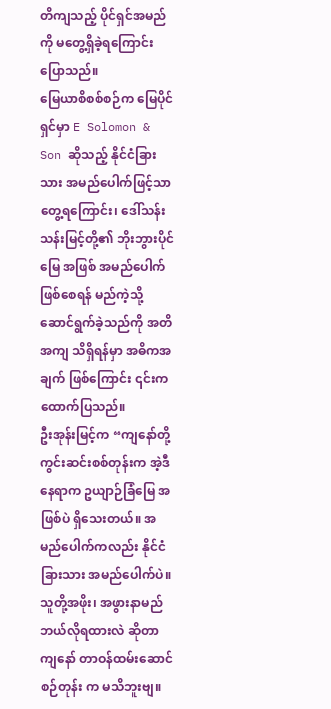တိကျသည့် ပိုင်ရှင်အမည်ကို မတွေ့ရှိခဲ့ရကြောင်း ပြောသည်။
မြေယာစိစစ်စဉ်က မြေပိုင်ရှင်မှာ E Solomon & Son ဆိုသည့် နိုင်ငံခြားသား အမည်ပေါက်ဖြင့်သာ တွေ့ရကြောင်း၊ ဒေါ်သန်းသန်းမြင့်တို့၏ ဘိုးဘွားပိုင်မြေ အဖြစ် အမည်ပေါက်ဖြစ်စေရန် မည်ကဲ့သို့ ဆောင်ရွက်ခဲ့သည်ကို အတိအကျ သိရှိရန်မှာ အဓိကအချက် ဖြစ်ကြောင်း ၎င်းက ထောက်ပြသည်။
ဦးအုန်းမြင့်က “ကျနော်တို့ ကွင်းဆင်းစစ်တုန်းက အဲ့ဒီနေရာက ဥယျာဉ်ခြံမြေ အဖြစ်ပဲ ရှိသေးတယ်။ အမည်ပေါက်ကလည်း နိုင်ငံခြားသား အမည်ပေါက်ပဲ။ သူတို့အဖိုး၊ အဖွားနာမည် ဘယ်လိုရထားလဲ ဆိုတာ ကျနော် တာဝန်ထမ်းဆောင်စဉ်တုန်း က မသိဘူးဗျ။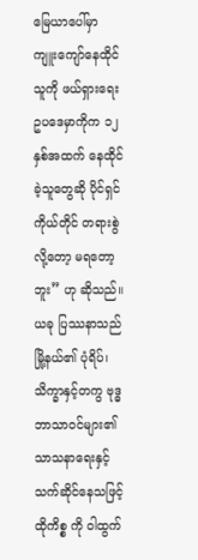မြေယာပေါ်မှာ ကျူးကျော်နေထိုင်သူကို ဖယ်ရှားရေး ဥပဒေမှာကိုက ၁၂ နှစ်အထက် နေထိုင်ခဲ့သူတွေဆို ပိုင်ရှင်ကိုယ်တိုင် တရားစွဲလို့တော့ မရတော့ဘူး” ဟု ဆိုသည်။
ယခု ပြဿနာသည် မြို့နယ်၏ ပုံရိပ်၊ သိက္ခာနှင့်တကွ ဗုဒ္ဓဘာသာဝင်များ၏ သာသနာရေးနှင့် သက်ဆိုင်နေသဖြင့် ထိုကိစ္စ ကို ဝါထွက်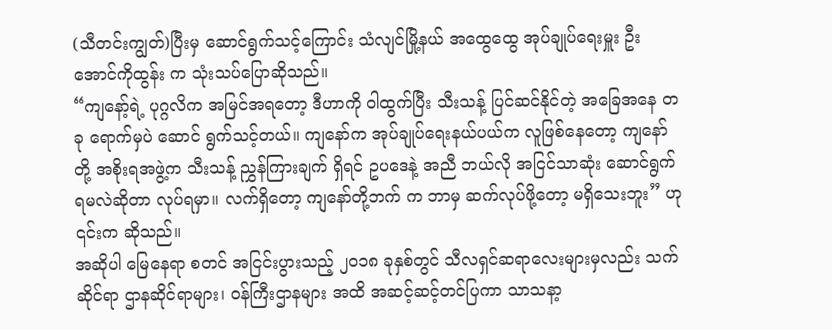(သီတင်းကျွတ်)ပြီးမှ ဆောင်ရွက်သင့်ကြောင်း သံလျင်မြို့နယ် အထွေထွေ အုပ်ချုပ်ရေးမှူး ဦးအောင်ကိုထွန်း က သုံးသပ်ပြောဆိုသည်။
“ကျနော့်ရဲ့ ပုဂ္ဂလိက အမြင်အရတော့ ဒီဟာကို ဝါထွက်ပြီး သီးသန့် ပြင်ဆင်နိုင်တဲ့ အခြေအနေ တခု ရောက်မှပဲ ဆောင် ရွက်သင့်တယ်။ ကျနော်က အုပ်ချုပ်ရေးနယ်ပယ်က လူဖြစ်နေတော့ ကျနော်တို့ အစိုးရအဖွဲ့က သီးသန့် ညွှန်ကြားချက် ရှိရင် ဥပဒေနဲ့ အညီ ဘယ်လို အငြင်သာဆုံး ဆောင်ရွက်ရမလဲဆိုတာ လုပ်ရမှာ။ လက်ရှိတော့ ကျနော်တို့ဘက် က ဘာမှ ဆက်လုပ်ဖို့တော့ မရှိသေးဘူး” ဟု ၎င်းက ဆိုသည်။
အဆိုပါ မြေနေရာ စတင် အငြင်းပွားသည့် ၂၀၁၈ ခုနှစ်တွင် သီလရှင်ဆရာလေးများမှလည်း သက်ဆိုင်ရာ ဌာနဆိုင်ရာများ၊ ဝန်ကြီးဌာနများ အထိ အဆင့်ဆင့်တင်ပြကာ သာသနာ့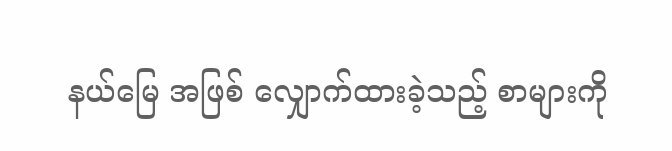နယ်မြေ အဖြစ် လျှောက်ထားခဲ့သည့် စာများကို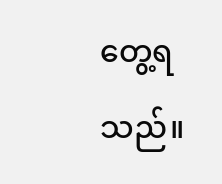တွေ့ရသည်။